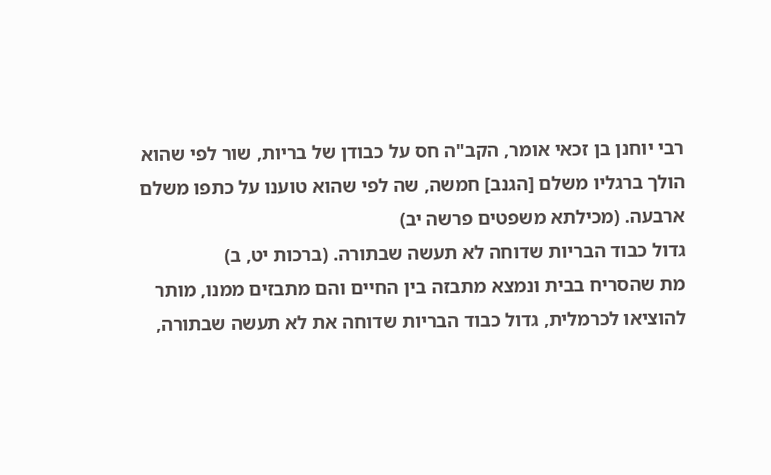רבי יוחנן בן זכאי אומר, הקב"ה חס על כבודן של בריות, שור לפי שהוא הולך ברגליו משלם [הגנב] חמשה, שה לפי שהוא טוענו על כתפו משלם ארבעה. (מכילתא משפטים פרשה יב)
גדול כבוד הבריות שדוחה לא תעשה שבתורה. (ברכות יט, ב)
מת שהסריח בבית ונמצא מתבזה בין החיים והם מתבזים ממנו, מותר להוציאו לכרמלית, גדול כבוד הבריות שדוחה את לא תעשה שבתורה,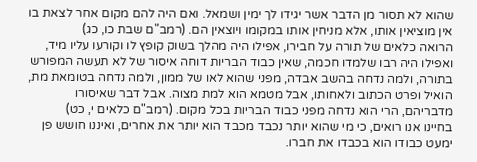שהוא לא תסור מן הדבר אשר יגידו לך ימין ושמאל. ואם היה להם מקום אחר לצאת בו אין מוציאין אותו, אלא מניחין אותו במקומו ויוצאין הם. (רמב"ם שבת כו, כג)
הרואה כלאים של תורה על חבירו, אפילו היה מהלך בשוק קופץ לו וקורעו עליו מיד, ואפילו היה רבו שלמדו חכמה, שאין כבוד הבריות דוחה איסור של לא תעשה המפורש בתורה, ולמה נדחה בהשב אבדה, מפני שהוא לאו של ממון, ולמה נדחה בטומאת מת, הואיל ופרט הכתוב ולאחותו, אבל מטמא הוא למת מצוה. אבל דבר שאיסורו מדבריהם, הרי הוא נדחה מפני כבוד הבריות בכל מקום. (רמב"ם כלאים י, כט)
בחיינו אנו רואים, כי מי שהוא יותר נכבד מכבד הוא יותר את אחרים, ואיננו חושש פן ימעט כבודו הוא בכבדו את חברו.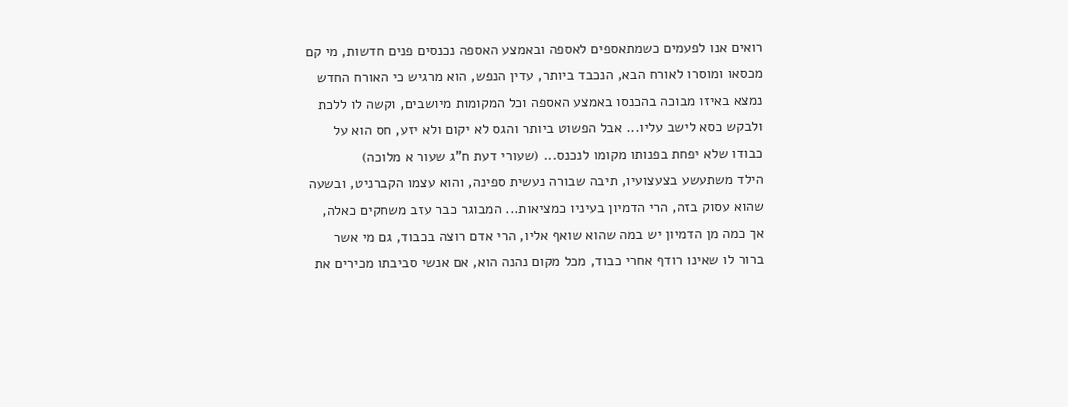רואים אנו לפעמים כשמתאספים לאספה ובאמצע האספה נכנסים פנים חדשות, מי קם מכסאו ומוסרו לאורח הבא, הנכבד ביותר, עדין הנפש, הוא מרגיש כי האורח החדש נמצא באיזו מבוכה בהכנסו באמצע האספה וכל המקומות מיושבים, וקשה לו ללכת ולבקש כסא לישב עליו... אבל הפשוט ביותר והגס לא יקום ולא יזע, חס הוא על כבודו שלא יפחת בפנותו מקומו לנכנס... (שעורי דעת ח"ג שעור א מלוכה)
הילד משתעשע בצעצועיו, תיבה שבורה נעשית ספינה, והוא עצמו הקברניט, ובשעה שהוא עסוק בזה, הרי הדמיון בעיניו כמציאות... המבוגר כבר עזב משחקים כאלה, אך כמה מן הדמיון יש במה שהוא שואף אליו, הרי אדם רוצה בכבוד, גם מי אשר ברור לו שאינו רודף אחרי כבוד, מכל מקום נהנה הוא, אם אנשי סביבתו מכירים את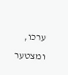ערכו, ומצטער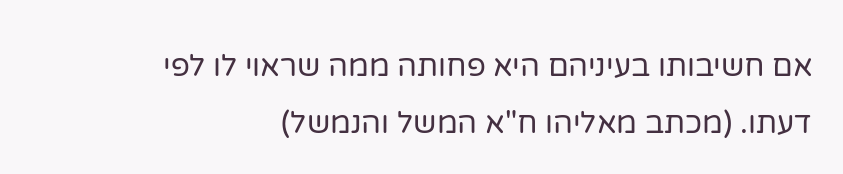אם חשיבותו בעיניהם היא פחותה ממה שראוי לו לפי דעתו. (מכתב מאליהו ח"א המשל והנמשל)